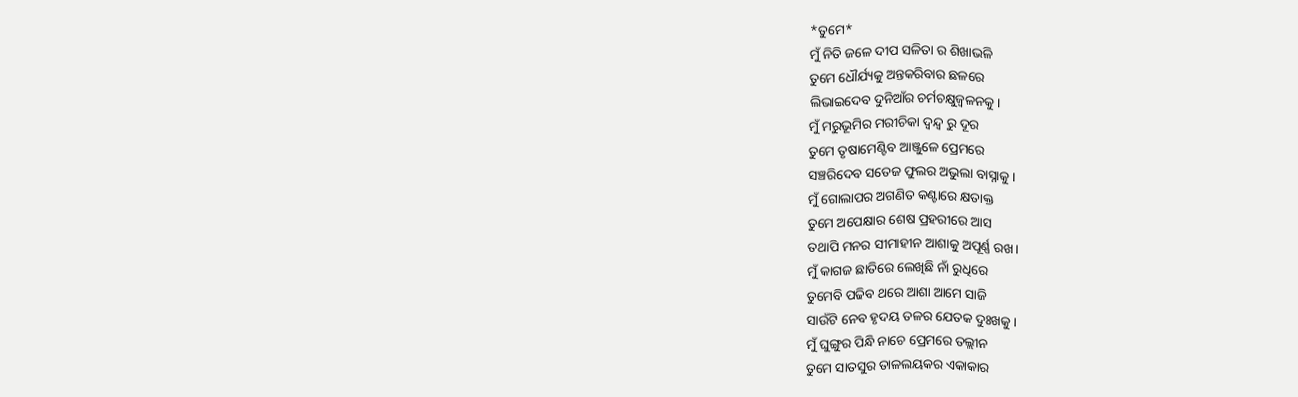*ତୁମେ*
ମୁଁ ନିତି ଜଳେ ଦୀପ ସଳିତା ର ଶିଖାଭଳି
ତୁମେ ଧୌର୍ଯ୍ୟକୁ ଅନ୍ତକରିବାର ଛଳରେ
ଲିଭାଇଦେବ ଦୁନିଆଁର ଚର୍ମଚକ୍ଷୁଜ୍ବଳନକୁ।
ମୁଁ ମରୁଭୂମିର ମରୀଚିକା ଦ୍ବନ୍ଦ୍ୱ ରୁ ଦୂର
ତୁମେ ତୃଷାମେଣ୍ଟିବ ଆଞ୍ଜୁଳେ ପ୍ରେମରେ
ସଞ୍ଚରିଦେବ ସତେଜ ଫୁଲର ଅଭୁଲା ବାସ୍ନାକୁ।
ମୁଁ ଗୋଲାପର ଅଗଣିତ କଣ୍ଟାରେ କ୍ଷତାକ୍ତ
ତୁମେ ଅପେକ୍ଷାର ଶେଷ ପ୍ରହରୀରେ ଆସ
ତଥାପି ମନର ସୀମାହୀନ ଆଶାକୁ ଅପୂର୍ଣ୍ଣ ରଖ।
ମୁଁ କାଗଜ ଛାତିରେ ଲେଖିଛି ନାଁ ରୁଧିରେ
ତୁମେବି ପଢିବ ଥରେ ଆଶା ଆମେ ସାଜି
ସାଉଁଟି ନେବ ହୃଦୟ ତଳର ଯେତକ ଦୁଃଖକୁ।
ମୁଁ ଘୁଙ୍ଗୁର ପିନ୍ଧି ନାଚେ ପ୍ରେମରେ ତଲ୍ଲୀନ
ତୁମେ ସାତସୁର ତାଳଲୟକର ଏକାକାର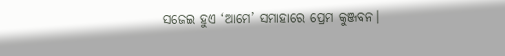ସଜେଇ ହୁଏ ‘ଆମେ’ ସମାହାରେ ପ୍ରେମ କୁଞ୍ଜବନ।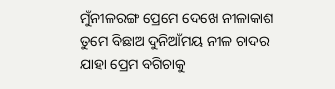ମୁଁନୀଳରଙ୍ଗ ପ୍ରେମେ ଦେଖେ ନୀଳାକାଶ
ତୁମେ ବିଛାଅ ଦୁନିଆଁମୟ ନୀଳ ଚାଦର
ଯାହା ପ୍ରେମ ବଗିଚାକୁ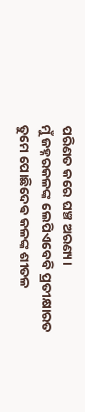ପରିଣତ କରେ ଘଞ୍ଚ ଅରଣ୍ୟ।
ମୁଁ ଜହ୍ନରକଳଙ୍କ ଲେପିଏବେବି ପ୍ରତୀକ୍ଷାରତ
ତୁମେ ପୋଛିଦେଵ କଳଙ୍କ ଶୀତଳ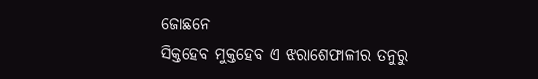ଜୋଛନେ
ସିକ୍ତହେବ ମୁକ୍ତହେବ ଏ ଝରାଶେଫାଳୀର ତନୁରୁ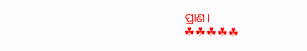ପ୍ରାଣ।
☘☘☘☘☘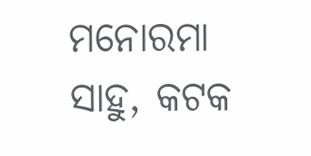ମନୋରମା ସାହୁ, କଟକ